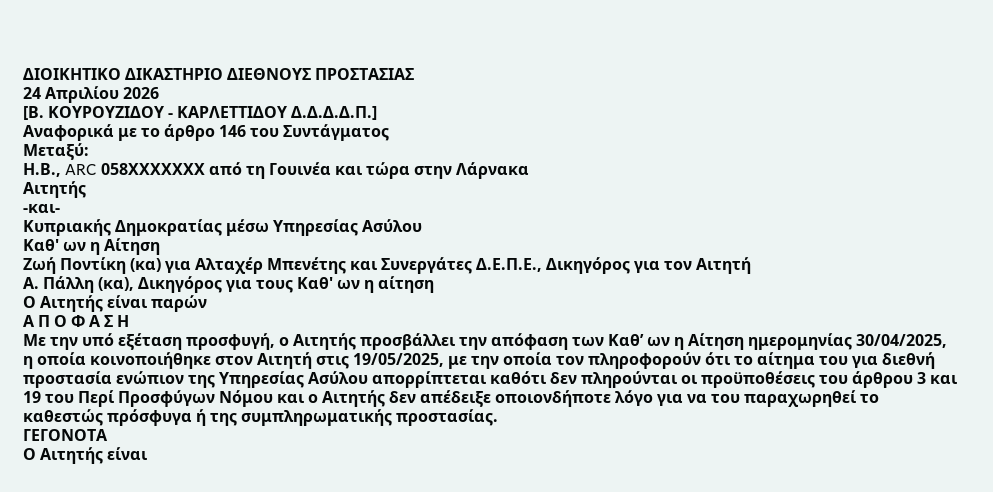ΔΙΟΙΚΗΤΙΚΟ ΔΙΚΑΣΤΗΡΙΟ ΔΙΕΘΝΟΥΣ ΠΡΟΣΤΑΣΙΑΣ
24 Απριλίου 2026
[Β. ΚΟΥΡΟΥΖΙΔΟΥ - ΚΑΡΛΕΤΤΙΔΟΥ Δ.Δ.Δ.Δ.Π.]
Αναφορικά με το άρθρο 146 του Συντάγματος
Μεταξύ:
Η.Β., ARC 058ΧΧΧΧΧΧΧ από τη Γουινέα και τώρα στην Λάρνακα
Αιτητής
-και-
Κυπριακής Δημοκρατίας μέσω Υπηρεσίας Ασύλου
Καθ' ων η Αίτηση
Zωή Ποντίκη (κα) για Αλταχέρ Μπενέτης και Συνεργάτες Δ.Ε.Π.Ε., Δικηγόρος για τον Αιτητή
Α. Πάλλη (κα), Δικηγόρος για τους Καθ' ων η αίτηση
Ο Αιτητής είναι παρών
Α Π Ο Φ Α Σ Η
Με την υπό εξέταση προσφυγή, ο Αιτητής προσβάλλει την απόφαση των Καθ’ ων η Αίτηση ημερομηνίας 30/04/2025, η οποία κοινοποιήθηκε στον Αιτητή στις 19/05/2025, με την οποία τον πληροφορούν ότι το αίτημα του για διεθνή προστασία ενώπιον της Υπηρεσίας Ασύλου απορρίπτεται καθότι δεν πληρούνται οι προϋποθέσεις του άρθρου 3 και 19 του Περί Προσφύγων Νόμου και ο Αιτητής δεν απέδειξε οποιονδήποτε λόγο για να του παραχωρηθεί το καθεστώς πρόσφυγα ή της συμπληρωματικής προστασίας.
ΓΕΓΟΝΟΤΑ
Ο Αιτητής είναι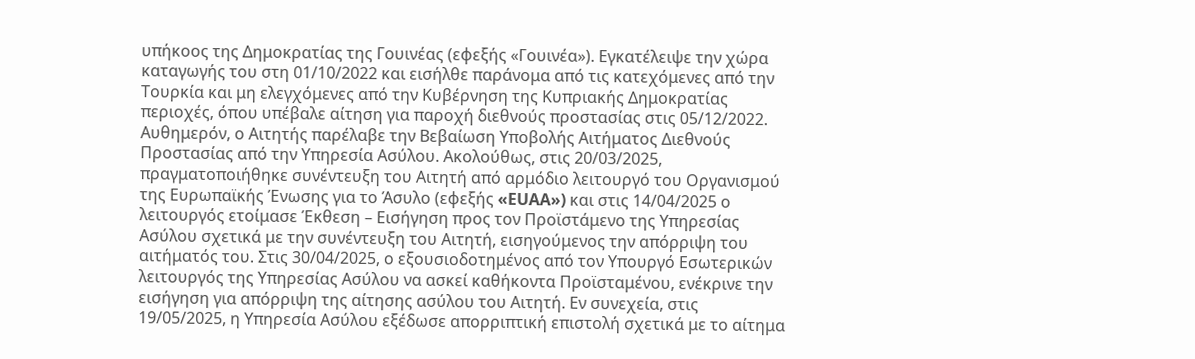υπήκοος της Δημοκρατίας της Γουινέας (εφεξής «Γουινέα»). Εγκατέλειψε την χώρα καταγωγής του στη 01/10/2022 και εισήλθε παράνομα από τις κατεχόμενες από την Τουρκία και μη ελεγχόμενες από την Κυβέρνηση της Κυπριακής Δημοκρατίας περιοχές, όπου υπέβαλε αίτηση για παροχή διεθνούς προστασίας στις 05/12/2022. Αυθημερόν, ο Αιτητής παρέλαβε την Βεβαίωση Υποβολής Αιτήματος Διεθνούς Προστασίας από την Υπηρεσία Ασύλου. Ακολούθως, στις 20/03/2025, πραγματοποιήθηκε συνέντευξη του Αιτητή από αρμόδιο λειτουργό του Οργανισμού της Ευρωπαϊκής Ένωσης για το Άσυλο (εφεξής «EUAA») και στις 14/04/2025 ο λειτουργός ετοίμασε Έκθεση – Εισήγηση προς τον Προϊστάμενο της Υπηρεσίας Ασύλου σχετικά με την συνέντευξη του Αιτητή, εισηγούμενος την απόρριψη του αιτήματός του. Στις 30/04/2025, ο εξουσιοδοτημένος από τον Υπουργό Εσωτερικών λειτουργός της Υπηρεσίας Ασύλου να ασκεί καθήκοντα Προϊσταμένου, ενέκρινε την εισήγηση για απόρριψη της αίτησης ασύλου του Αιτητή. Εν συνεχεία, στις 19/05/2025, η Υπηρεσία Ασύλου εξέδωσε απορριπτική επιστολή σχετικά με το αίτημα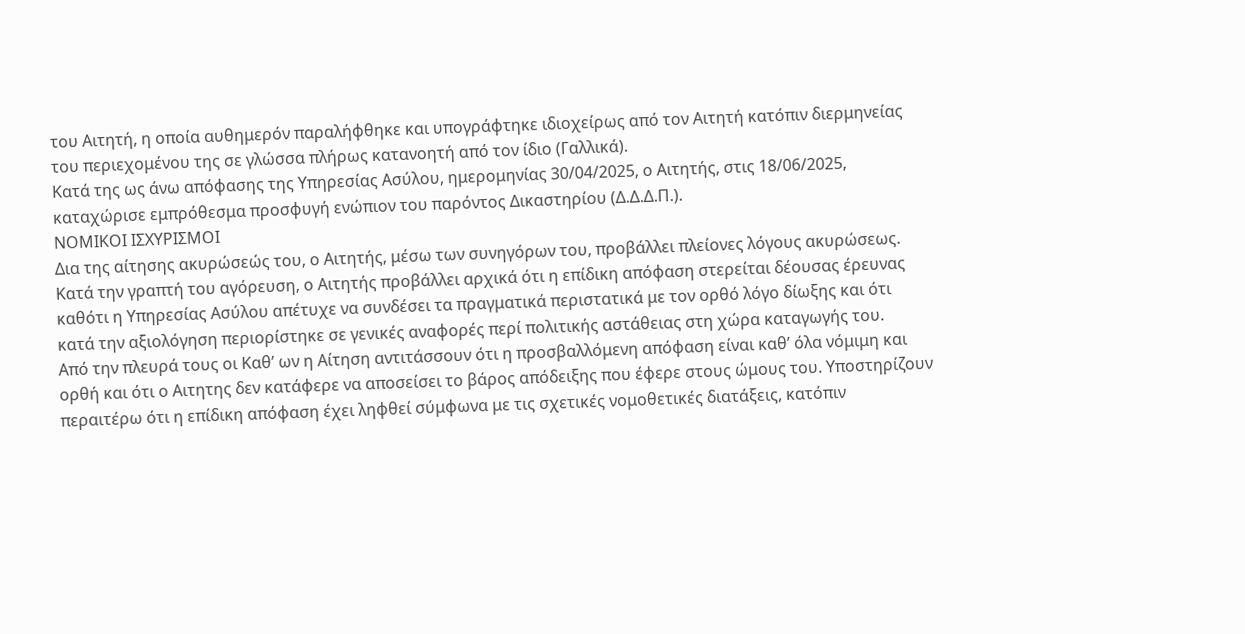του Αιτητή, η οποία αυθημερόν παραλήφθηκε και υπογράφτηκε ιδιοχείρως από τον Αιτητή κατόπιν διερμηνείας του περιεχομένου της σε γλώσσα πλήρως κατανοητή από τον ίδιο (Γαλλικά).
Κατά της ως άνω απόφασης της Υπηρεσίας Ασύλου, ημερομηνίας 30/04/2025, ο Αιτητής, στις 18/06/2025, καταχώρισε εμπρόθεσμα προσφυγή ενώπιον του παρόντος Δικαστηρίου (Δ.Δ.Δ.Π.).
ΝΟΜΙΚΟΙ ΙΣΧΥΡΙΣΜΟΙ
Δια της αίτησης ακυρώσεώς του, ο Αιτητής, μέσω των συνηγόρων του, προβάλλει πλείονες λόγους ακυρώσεως. Κατά την γραπτή του αγόρευση, ο Αιτητής προβάλλει αρχικά ότι η επίδικη απόφαση στερείται δέουσας έρευνας καθότι η Υπηρεσίας Ασύλου απέτυχε να συνδέσει τα πραγματικά περιστατικά με τον ορθό λόγο δίωξης και ότι κατά την αξιολόγηση περιορίστηκε σε γενικές αναφορές περί πολιτικής αστάθειας στη χώρα καταγωγής του.
Από την πλευρά τους οι Καθ’ ων η Αίτηση αντιτάσσουν ότι η προσβαλλόμενη απόφαση είναι καθ’ όλα νόμιμη και ορθή και ότι ο Αιτητης δεν κατάφερε να αποσείσει το βάρος απόδειξης που έφερε στους ώμους του. Υποστηρίζουν περαιτέρω ότι η επίδικη απόφαση έχει ληφθεί σύμφωνα με τις σχετικές νομοθετικές διατάξεις, κατόπιν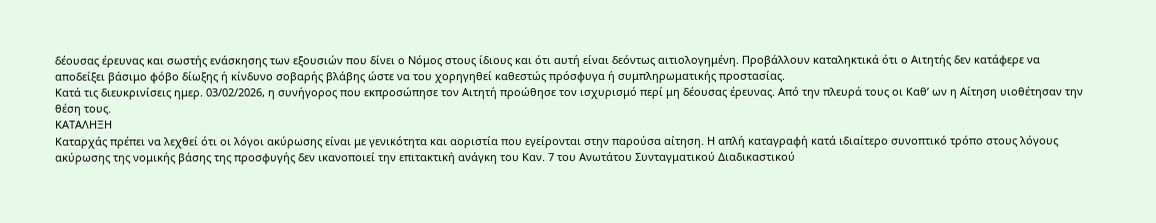δέουσας έρευνας και σωστής ενάσκησης των εξουσιών που δίνει ο Νόμος στους ίδιους και ότι αυτή είναι δεόντως αιτιολογημένη. Προβάλλουν καταληκτικά ότι ο Αιτητής δεν κατάφερε να αποδείξει βάσιμο φόβο δίωξης ή κίνδυνο σοβαρής βλάβης ώστε να του χορηγηθεί καθεστώς πρόσφυγα ή συμπληρωματικής προστασίας.
Κατά τις διευκρινίσεις ημερ. 03/02/2026, η συνήγορος που εκπροσώπησε τον Αιτητή προώθησε τον ισχυρισμό περί μη δέουσας έρευνας. Από την πλευρά τους οι Καθ’ ων η Αίτηση υιοθέτησαν την θέση τους.
ΚΑΤΑΛΗΞΗ
Καταρχάς πρέπει να λεχθεί ότι οι λόγοι ακύρωσης είναι με γενικότητα και αοριστία που εγείρονται στην παρούσα αίτηση. Η απλή καταγραφή κατά ιδιαίτερο συνοπτικό τρόπο στους λόγους ακύρωσης της νομικής βάσης της προσφυγής δεν ικανοποιεί την επιτακτική ανάγκη του Καν. 7 του Ανωτάτου Συνταγματικού Διαδικαστικού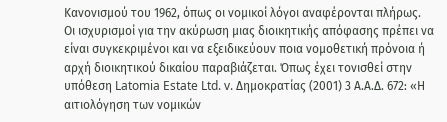Κανονισμού του 1962, όπως οι νομικοί λόγοι αναφέρονται πλήρως.
Οι ισχυρισμοί για την ακύρωση μιας διοικητικής απόφασης πρέπει να είναι συγκεκριμένοι και να εξειδικεύουν ποια νομοθετική πρόνοια ή αρχή διοικητικού δικαίου παραβιάζεται. Όπως έχει τονισθεί στην υπόθεση Latomia Estate Ltd. v. Δημοκρατίας (2001) 3 Α.Α.Δ. 672: «Η αιτιολόγηση των νομικών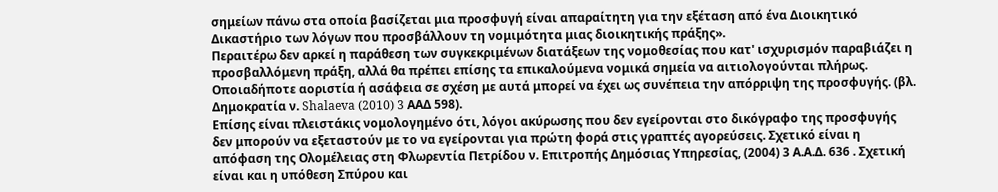σημείων πάνω στα οποία βασίζεται μια προσφυγή είναι απαραίτητη για την εξέταση από ένα Διοικητικό Δικαστήριο των λόγων που προσβάλλουν τη νομιμότητα μιας διοικητικής πράξης».
Περαιτέρω δεν αρκεί η παράθεση των συγκεκριμένων διατάξεων της νομοθεσίας που κατ' ισχυρισμόν παραβιάζει η προσβαλλόμενη πράξη, αλλά θα πρέπει επίσης τα επικαλούμενα νομικά σημεία να αιτιολογούνται πλήρως. Οποιαδήποτε αοριστία ή ασάφεια σε σχέση με αυτά μπορεί να έχει ως συνέπεια την απόρριψη της προσφυγής. (βλ. Δημοκρατία ν. Shalaeva (2010) 3 AΑΔ 598).
Επίσης είναι πλειστάκις νομολογημένο ότι, λόγοι ακύρωσης που δεν εγείρονται στο δικόγραφο της προσφυγής δεν μπορούν να εξεταστούν με το να εγείρονται για πρώτη φορά στις γραπτές αγορεύσεις. Σχετικό είναι η απόφαση της Ολομέλειας στη Φλωρεντία Πετρίδου ν. Επιτροπής Δημόσιας Υπηρεσίας, (2004) 3 Α.Α.Δ. 636 . Σχετική είναι και η υπόθεση Σπύρου και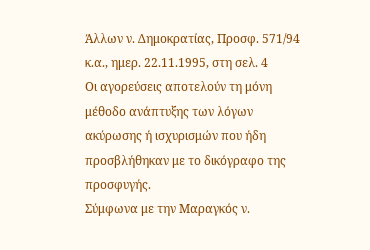Άλλων ν. Δημοκρατίας, Προσφ. 571/94 κ.α., ημερ. 22.11.1995, στη σελ. 4
Οι αγορεύσεις αποτελούν τη μόνη μέθοδο ανάπτυξης των λόγων ακύρωσης ή ισχυρισμών που ήδη προσβλήθηκαν με το δικόγραφο της προσφυγής.
Σύμφωνα με την Μαραγκός ν.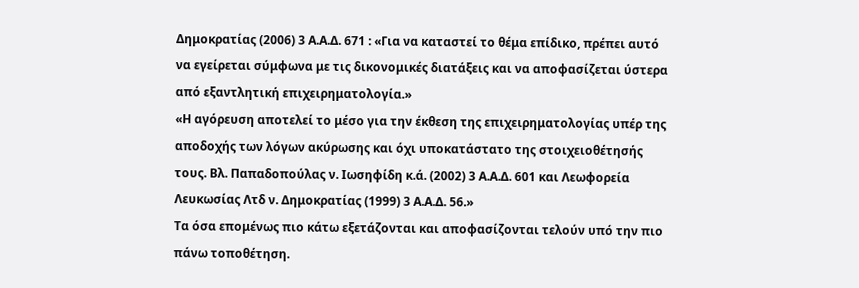Δημοκρατίας (2006) 3 Α.Α.Δ. 671 : «Για να καταστεί το θέμα επίδικο, πρέπει αυτό να εγείρεται σύμφωνα με τις δικονομικές διατάξεις και να αποφασίζεται ύστερα από εξαντλητική επιχειρηματολογία.»
«Η αγόρευση αποτελεί το μέσο για την έκθεση της επιχειρηματολογίας υπέρ της αποδοχής των λόγων ακύρωσης και όχι υποκατάστατο της στοιχειοθέτησής τους. Βλ. Παπαδοπούλας ν. Ιωσηφίδη κ.ά. (2002) 3 Α.Α.Δ. 601 και Λεωφορεία Λευκωσίας Λτδ ν. Δημοκρατίας (1999) 3 Α.Α.Δ. 56.»
Τα όσα επομένως πιο κάτω εξετάζονται και αποφασίζονται τελούν υπό την πιο πάνω τοποθέτηση.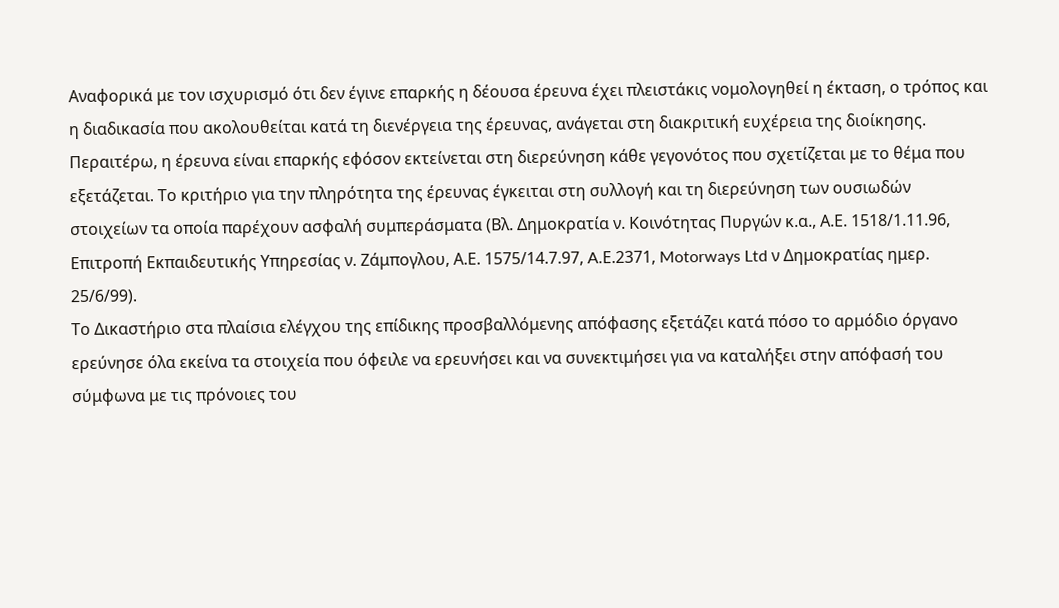Αναφορικά με τον ισχυρισμό ότι δεν έγινε επαρκής η δέουσα έρευνα έχει πλειστάκις νομολογηθεί η έκταση, ο τρόπος και η διαδικασία που ακολουθείται κατά τη διενέργεια της έρευνας, ανάγεται στη διακριτική ευχέρεια της διοίκησης.
Περαιτέρω, η έρευνα είναι επαρκής εφόσον εκτείνεται στη διερεύνηση κάθε γεγονότος που σχετίζεται με το θέμα που εξετάζεται. Το κριτήριο για την πληρότητα της έρευνας έγκειται στη συλλογή και τη διερεύνηση των ουσιωδών στοιχείων τα οποία παρέχουν ασφαλή συμπεράσματα (Βλ. Δημοκρατία ν. Κοινότητας Πυργών κ.α., Α.Ε. 1518/1.11.96, Επιτροπή Εκπαιδευτικής Υπηρεσίας ν. Ζάμπογλου, Α.Ε. 1575/14.7.97, A.Ε.2371, Motorways Ltd ν Δημοκρατίας ημερ. 25/6/99).
Το Δικαστήριο στα πλαίσια ελέγχου της επίδικης προσβαλλόμενης απόφασης εξετάζει κατά πόσο το αρμόδιο όργανο ερεύνησε όλα εκείνα τα στοιχεία που όφειλε να ερευνήσει και να συνεκτιμήσει για να καταλήξει στην απόφασή του σύμφωνα με τις πρόνοιες του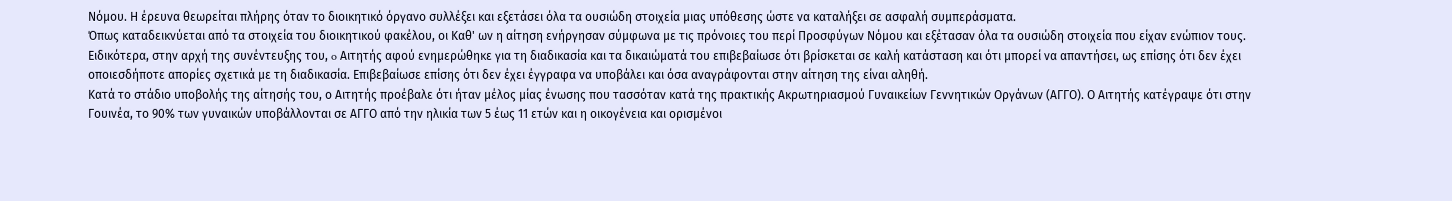Νόμου. Η έρευνα θεωρείται πλήρης όταν το διοικητικό όργανο συλλέξει και εξετάσει όλα τα ουσιώδη στοιχεία μιας υπόθεσης ώστε να καταλήξει σε ασφαλή συμπεράσματα.
Όπως καταδεικνύεται από τα στοιχεία του διοικητικού φακέλου, οι Καθ' ων η αίτηση ενήργησαν σύμφωνα με τις πρόνοιες του περί Προσφύγων Νόμου και εξέτασαν όλα τα ουσιώδη στοιχεία που είχαν ενώπιον τους. Ειδικότερα, στην αρχή της συνέντευξης του, o Αιτητής αφού ενημερώθηκε για τη διαδικασία και τα δικαιώματά του επιβεβαίωσε ότι βρίσκεται σε καλή κατάσταση και ότι μπορεί να απαντήσει, ως επίσης ότι δεν έχει οποιεσδήποτε απορίες σχετικά με τη διαδικασία. Επιβεβαίωσε επίσης ότι δεν έχει έγγραφα να υποβάλει και όσα αναγράφονται στην αίτηση της είναι αληθή.
Κατά το στάδιο υποβολής της αίτησής του, ο Αιτητής προέβαλε ότι ήταν μέλος μίας ένωσης που τασσόταν κατά της πρακτικής Ακρωτηριασμού Γυναικείων Γεννητικών Οργάνων (ΑΓΓΟ). Ο Αιτητής κατέγραψε ότι στην Γουινέα, το 90% των γυναικών υποβάλλονται σε ΑΓΓΟ από την ηλικία των 5 έως 11 ετών και η οικογένεια και ορισμένοι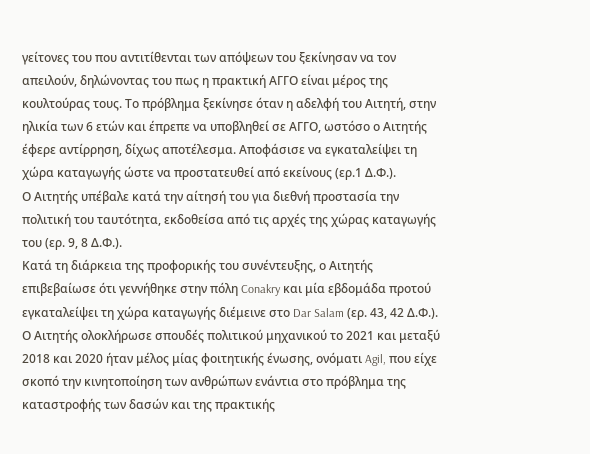γείτονες του που αντιτίθενται των απόψεων του ξεκίνησαν να τον απειλούν, δηλώνοντας του πως η πρακτική ΑΓΓΟ είναι μέρος της κουλτούρας τους. Το πρόβλημα ξεκίνησε όταν η αδελφή του Αιτητή, στην ηλικία των 6 ετών και έπρεπε να υποβληθεί σε ΑΓΓΟ, ωστόσο ο Αιτητής έφερε αντίρρηση, δίχως αποτέλεσμα. Αποφάσισε να εγκαταλείψει τη χώρα καταγωγής ώστε να προστατευθεί από εκείνους (ερ.1 Δ.Φ.).
Ο Αιτητής υπέβαλε κατά την αίτησή του για διεθνή προστασία την πολιτική του ταυτότητα, εκδοθείσα από τις αρχές της χώρας καταγωγής του (ερ. 9, 8 Δ.Φ.).
Κατά τη διάρκεια της προφορικής του συνέντευξης, ο Αιτητής επιβεβαίωσε ότι γεννήθηκε στην πόλη Conakry και μία εβδομάδα προτού εγκαταλείψει τη χώρα καταγωγής διέμεινε στο Dar Salam (ερ. 43, 42 Δ.Φ.). Ο Αιτητής ολοκλήρωσε σπουδές πολιτικού μηχανικού το 2021 και μεταξύ 2018 και 2020 ήταν μέλος μίας φοιτητικής ένωσης, ονόματι Agil, που είχε σκοπό την κινητοποίηση των ανθρώπων ενάντια στο πρόβλημα της καταστροφής των δασών και της πρακτικής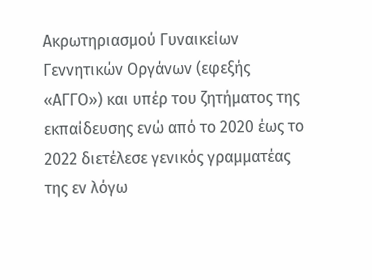Ακρωτηριασμού Γυναικείων Γεννητικών Οργάνων (εφεξής «ΑΓΓΟ») και υπέρ του ζητήματος της εκπαίδευσης ενώ από το 2020 έως το 2022 διετέλεσε γενικός γραμματέας της εν λόγω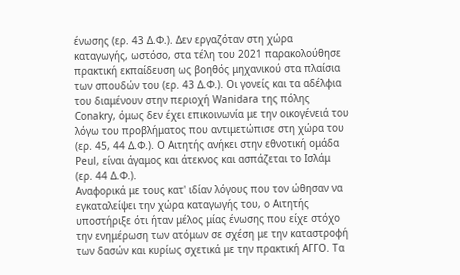ένωσης (ερ. 43 Δ.Φ.). Δεν εργαζόταν στη χώρα καταγωγής, ωστόσο, στα τέλη του 2021 παρακολούθησε πρακτική εκπαίδευση ως βοηθός μηχανικού στα πλαίσια των σπουδών του (ερ. 43 Δ.Φ.). Οι γονείς και τα αδέλφια του διαμένουν στην περιοχή Wanidara της πόλης Conakry, όμως δεν έχει επικοινωνία με την οικογένειά του λόγω του προβλήματος που αντιμετώπισε στη χώρα του (ερ. 45, 44 Δ.Φ.). Ο Αιτητής ανήκει στην εθνοτική ομάδα Peul, είναι άγαμος και άτεκνος και ασπάζεται το Ισλάμ (ερ. 44 Δ.Φ.).
Αναφορικά με τους κατ' ιδίαν λόγους που τον ώθησαν να εγκαταλείψει την χώρα καταγωγής του, ο Αιτητής υποστήριξε ότι ήταν μέλος μίας ένωσης που είχε στόχο την ενημέρωση των ατόμων σε σχέση με την καταστροφή των δασών και κυρίως σχετικά με την πρακτική ΑΓΓΟ. Τα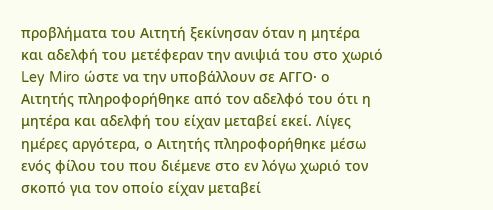προβλήματα του Αιτητή ξεκίνησαν όταν η μητέρα και αδελφή του μετέφεραν την ανιψιά του στο χωριό Ley Miro ώστε να την υποβάλλουν σε ΑΓΓΟ· ο Αιτητής πληροφορήθηκε από τον αδελφό του ότι η μητέρα και αδελφή του είχαν μεταβεί εκεί. Λίγες ημέρες αργότερα, ο Αιτητής πληροφορήθηκε μέσω ενός φίλου του που διέμενε στο εν λόγω χωριό τον σκοπό για τον οποίο είχαν μεταβεί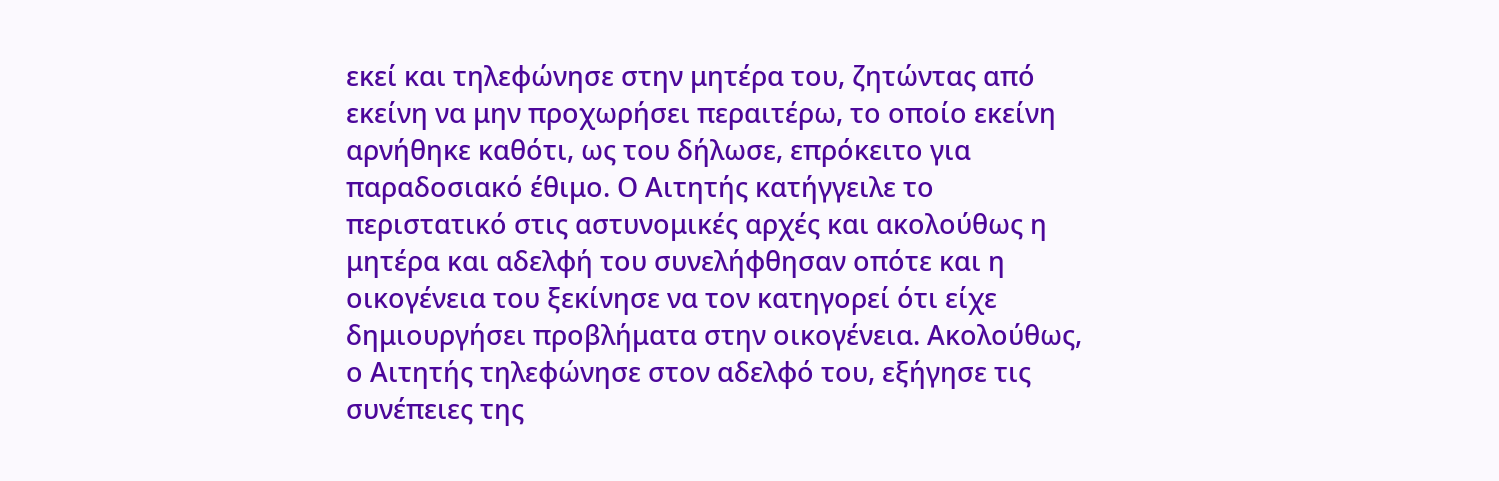εκεί και τηλεφώνησε στην μητέρα του, ζητώντας από εκείνη να μην προχωρήσει περαιτέρω, το οποίο εκείνη αρνήθηκε καθότι, ως του δήλωσε, επρόκειτο για παραδοσιακό έθιμο. Ο Αιτητής κατήγγειλε το περιστατικό στις αστυνομικές αρχές και ακολούθως η μητέρα και αδελφή του συνελήφθησαν οπότε και η οικογένεια του ξεκίνησε να τον κατηγορεί ότι είχε δημιουργήσει προβλήματα στην οικογένεια. Ακολούθως, ο Αιτητής τηλεφώνησε στον αδελφό του, εξήγησε τις συνέπειες της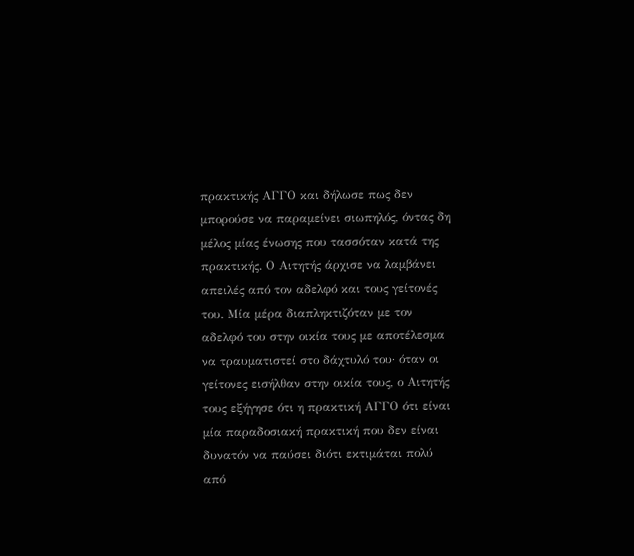πρακτικής ΑΓΓΟ και δήλωσε πως δεν μπορούσε να παραμείνει σιωπηλός, όντας δη μέλος μίας ένωσης που τασσόταν κατά της πρακτικής. Ο Αιτητής άρχισε να λαμβάνει απειλές από τον αδελφό και τους γείτονές του. Μία μέρα διαπληκτιζόταν με τον αδελφό του στην οικία τους με αποτέλεσμα να τραυματιστεί στο δάχτυλό του· όταν οι γείτονες εισήλθαν στην οικία τους, ο Αιτητής τους εξήγησε ότι η πρακτική ΑΓΓΟ ότι είναι μία παραδοσιακή πρακτική που δεν είναι δυνατόν να παύσει διότι εκτιμάται πολύ από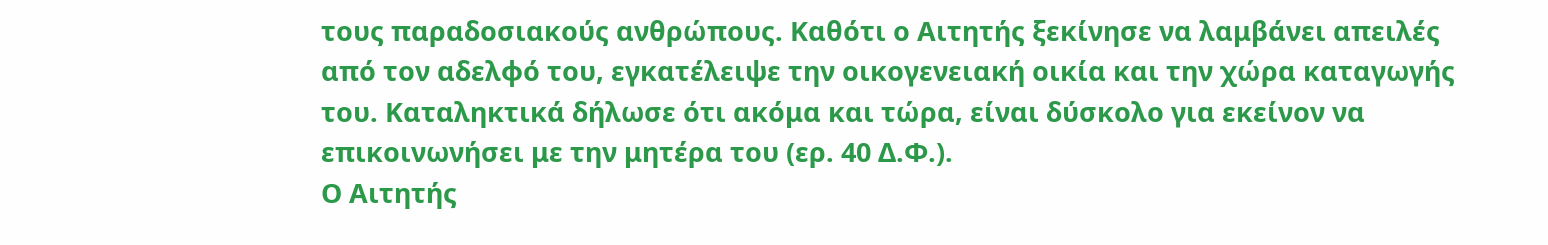τους παραδοσιακούς ανθρώπους. Καθότι ο Αιτητής ξεκίνησε να λαμβάνει απειλές από τον αδελφό του, εγκατέλειψε την οικογενειακή οικία και την χώρα καταγωγής του. Καταληκτικά δήλωσε ότι ακόμα και τώρα, είναι δύσκολο για εκείνον να επικοινωνήσει με την μητέρα του (ερ. 40 Δ.Φ.).
Ο Αιτητής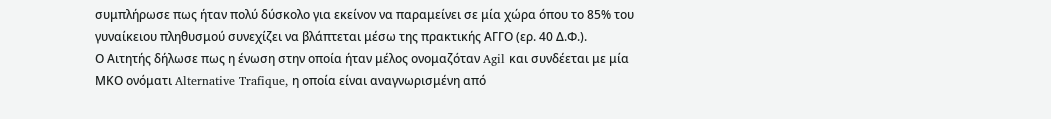συμπλήρωσε πως ήταν πολύ δύσκολο για εκείνον να παραμείνει σε μία χώρα όπου το 85% του γυναίκειου πληθυσμού συνεχίζει να βλάπτεται μέσω της πρακτικής ΑΓΓΟ (ερ. 40 Δ.Φ.).
Ο Αιτητής δήλωσε πως η ένωση στην οποία ήταν μέλος ονομαζόταν Agil και συνδέεται με μία ΜΚΟ ονόματι Alternative Trafique, η οποία είναι αναγνωρισμένη από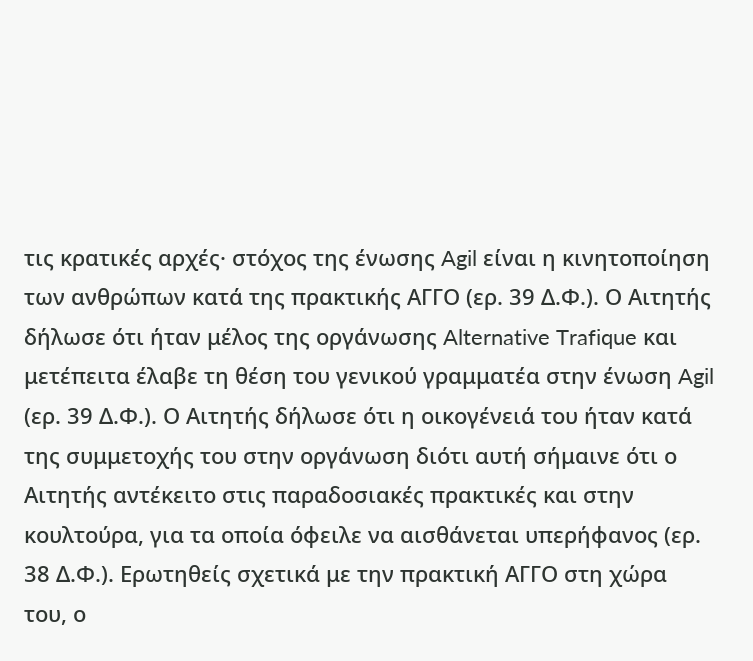τις κρατικές αρχές· στόχος της ένωσης Agil είναι η κινητοποίηση των ανθρώπων κατά της πρακτικής ΑΓΓΟ (ερ. 39 Δ.Φ.). Ο Αιτητής δήλωσε ότι ήταν μέλος της οργάνωσης Alternative Trafique και μετέπειτα έλαβε τη θέση του γενικού γραμματέα στην ένωση Agil (ερ. 39 Δ.Φ.). Ο Αιτητής δήλωσε ότι η οικογένειά του ήταν κατά της συμμετοχής του στην οργάνωση διότι αυτή σήμαινε ότι ο Αιτητής αντέκειτο στις παραδοσιακές πρακτικές και στην κουλτούρα, για τα οποία όφειλε να αισθάνεται υπερήφανος (ερ. 38 Δ.Φ.). Ερωτηθείς σχετικά με την πρακτική ΑΓΓΟ στη χώρα του, ο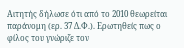Αιτητής δήλωσε ότι από το 2010 θεωρείται παράνομη (ερ. 37 Δ.Φ.). Ερωτηθείς πως ο φίλος του γνώριζε τον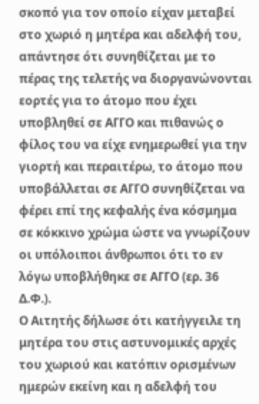σκοπό για τον οποίο είχαν μεταβεί στο χωριό η μητέρα και αδελφή του, απάντησε ότι συνηθίζεται με το πέρας της τελετής να διοργανώνονται εορτές για το άτομο που έχει υποβληθεί σε ΑΓΓΟ και πιθανώς ο φίλος του να είχε ενημερωθεί για την γιορτή και περαιτέρω, το άτομο που υποβάλλεται σε ΑΓΓΟ συνηθίζεται να φέρει επί της κεφαλής ένα κόσμημα σε κόκκινο χρώμα ώστε να γνωρίζουν οι υπόλοιποι άνθρωποι ότι το εν λόγω υποβλήθηκε σε ΑΓΓΟ (ερ. 36 Δ.Φ.).
Ο Αιτητής δήλωσε ότι κατήγγειλε τη μητέρα του στις αστυνομικές αρχές του χωριού και κατόπιν ορισμένων ημερών εκείνη και η αδελφή του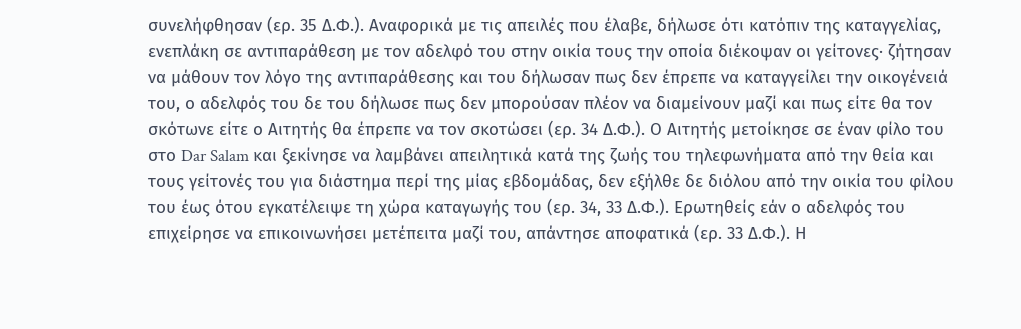συνελήφθησαν (ερ. 35 Δ.Φ.). Αναφορικά με τις απειλές που έλαβε, δήλωσε ότι κατόπιν της καταγγελίας, ενεπλάκη σε αντιπαράθεση με τον αδελφό του στην οικία τους την οποία διέκοψαν οι γείτονες· ζήτησαν να μάθουν τον λόγο της αντιπαράθεσης και του δήλωσαν πως δεν έπρεπε να καταγγείλει την οικογένειά του, ο αδελφός του δε του δήλωσε πως δεν μπορούσαν πλέον να διαμείνουν μαζί και πως είτε θα τον σκότωνε είτε ο Αιτητής θα έπρεπε να τον σκοτώσει (ερ. 34 Δ.Φ.). Ο Αιτητής μετοίκησε σε έναν φίλο του στο Dar Salam και ξεκίνησε να λαμβάνει απειλητικά κατά της ζωής του τηλεφωνήματα από την θεία και τους γείτονές του για διάστημα περί της μίας εβδομάδας, δεν εξήλθε δε διόλου από την οικία του φίλου του έως ότου εγκατέλειψε τη χώρα καταγωγής του (ερ. 34, 33 Δ.Φ.). Ερωτηθείς εάν ο αδελφός του επιχείρησε να επικοινωνήσει μετέπειτα μαζί του, απάντησε αποφατικά (ερ. 33 Δ.Φ.). Η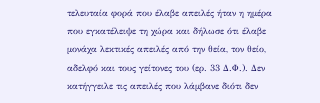τελευταία φορά που έλαβε απειλές ήταν η ημέρα που εγκατέλειψε τη χώρα και δήλωσε ότι έλαβε μονάχα λεκτικές απειλές από την θεία, τον θείο, αδελφό και τους γείτονες του (ερ. 33 Δ.Φ.). Δεν κατήγγειλε τις απειλές που λάμβανε διότι δεν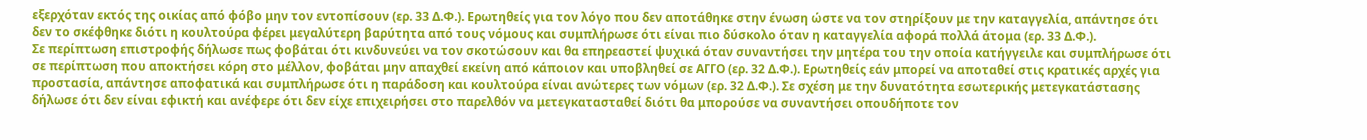εξερχόταν εκτός της οικίας από φόβο μην τον εντοπίσουν (ερ. 33 Δ.Φ.). Ερωτηθείς για τον λόγο που δεν αποτάθηκε στην ένωση ώστε να τον στηρίξουν με την καταγγελία, απάντησε ότι δεν το σκέφθηκε διότι η κουλτούρα φέρει μεγαλύτερη βαρύτητα από τους νόμους και συμπλήρωσε ότι είναι πιο δύσκολο όταν η καταγγελία αφορά πολλά άτομα (ερ. 33 Δ.Φ.).
Σε περίπτωση επιστροφής δήλωσε πως φοβάται ότι κινδυνεύει να τον σκοτώσουν και θα επηρεαστεί ψυχικά όταν συναντήσει την μητέρα του την οποία κατήγγειλε και συμπλήρωσε ότι σε περίπτωση που αποκτήσει κόρη στο μέλλον, φοβάται μην απαχθεί εκείνη από κάποιον και υποβληθεί σε ΑΓΓΟ (ερ. 32 Δ.Φ.). Ερωτηθείς εάν μπορεί να αποταθεί στις κρατικές αρχές για προστασία, απάντησε αποφατικά και συμπλήρωσε ότι η παράδοση και κουλτούρα είναι ανώτερες των νόμων (ερ. 32 Δ.Φ.). Σε σχέση με την δυνατότητα εσωτερικής μετεγκατάστασης δήλωσε ότι δεν είναι εφικτή και ανέφερε ότι δεν είχε επιχειρήσει στο παρελθόν να μετεγκατασταθεί διότι θα μπορούσε να συναντήσει οπουδήποτε τον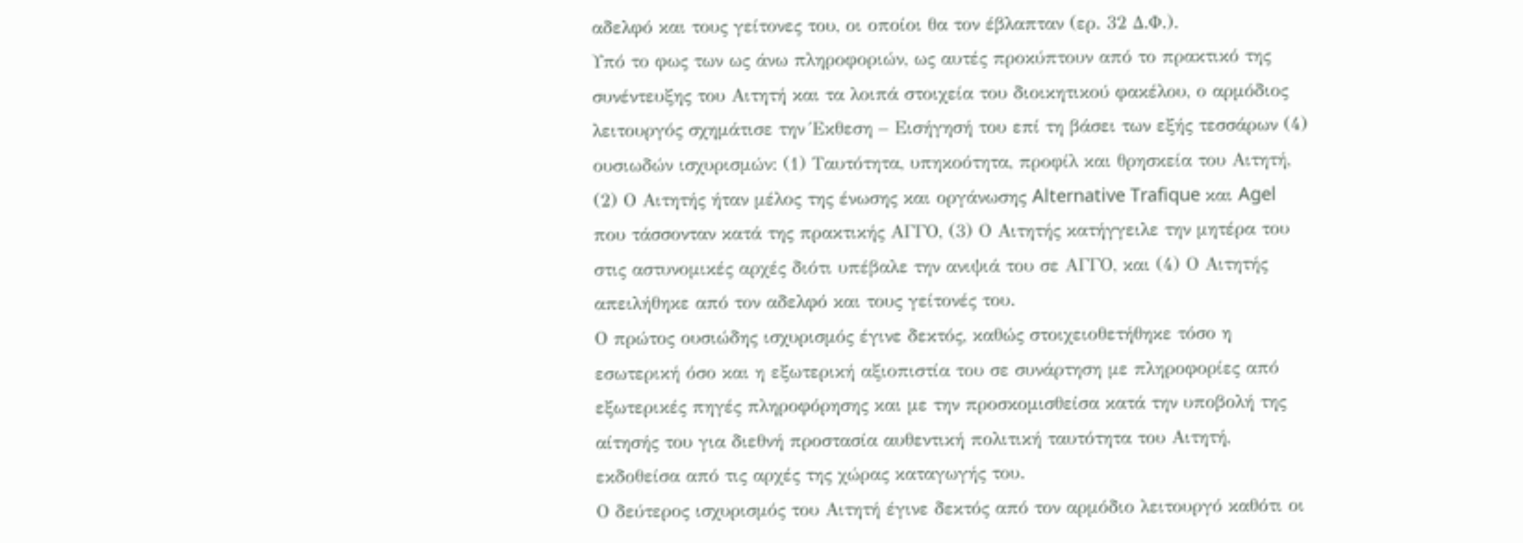αδελφό και τους γείτονες του, οι οποίοι θα τον έβλαπταν (ερ. 32 Δ.Φ.).
Υπό το φως των ως άνω πληροφοριών, ως αυτές προκύπτουν από το πρακτικό της συνέντευξης του Αιτητή και τα λοιπά στοιχεία του διοικητικού φακέλου, ο αρμόδιος λειτουργός σχημάτισε την Έκθεση – Εισήγησή του επί τη βάσει των εξής τεσσάρων (4) ουσιωδών ισχυρισμών: (1) Ταυτότητα, υπηκοότητα, προφίλ και θρησκεία του Αιτητή, (2) Ο Αιτητής ήταν μέλος της ένωσης και οργάνωσης Alternative Trafique και Agel που τάσσονταν κατά της πρακτικής ΑΓΓΟ, (3) Ο Αιτητής κατήγγειλε την μητέρα του στις αστυνομικές αρχές διότι υπέβαλε την ανιψιά του σε ΑΓΓΟ, και (4) Ο Αιτητής απειλήθηκε από τον αδελφό και τους γείτονές του.
Ο πρώτος ουσιώδης ισχυρισμός έγινε δεκτός, καθώς στοιχειοθετήθηκε τόσο η εσωτερική όσο και η εξωτερική αξιοπιστία του σε συνάρτηση με πληροφορίες από εξωτερικές πηγές πληροφόρησης και με την προσκομισθείσα κατά την υποβολή της αίτησής του για διεθνή προστασία αυθεντική πολιτική ταυτότητα του Αιτητή, εκδοθείσα από τις αρχές της χώρας καταγωγής του.
Ο δεύτερος ισχυρισμός του Αιτητή έγινε δεκτός από τον αρμόδιο λειτουργό καθότι οι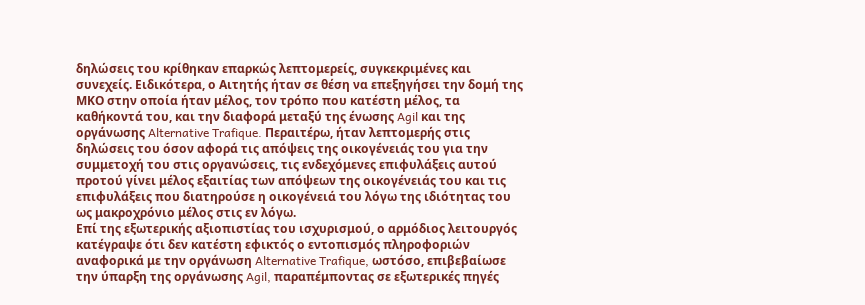δηλώσεις του κρίθηκαν επαρκώς λεπτομερείς, συγκεκριμένες και συνεχείς. Ειδικότερα, ο Αιτητής ήταν σε θέση να επεξηγήσει την δομή της ΜΚΟ στην οποία ήταν μέλος, τον τρόπο που κατέστη μέλος, τα καθήκοντά του, και την διαφορά μεταξύ της ένωσης Agil και της οργάνωσης Alternative Trafique. Περαιτέρω, ήταν λεπτομερής στις δηλώσεις του όσον αφορά τις απόψεις της οικογένειάς του για την συμμετοχή του στις οργανώσεις, τις ενδεχόμενες επιφυλάξεις αυτού προτού γίνει μέλος εξαιτίας των απόψεων της οικογένειάς του και τις επιφυλάξεις που διατηρούσε η οικογένειά του λόγω της ιδιότητας του ως μακροχρόνιο μέλος στις εν λόγω.
Επί της εξωτερικής αξιοπιστίας του ισχυρισμού, ο αρμόδιος λειτουργός κατέγραψε ότι δεν κατέστη εφικτός ο εντοπισμός πληροφοριών αναφορικά με την οργάνωση Alternative Trafique, ωστόσο, επιβεβαίωσε την ύπαρξη της οργάνωσης Agil, παραπέμποντας σε εξωτερικές πηγές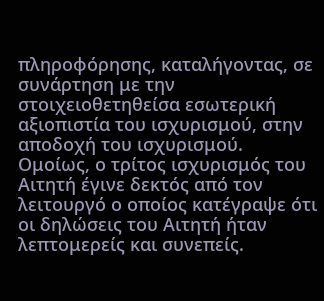πληροφόρησης, καταλήγοντας, σε συνάρτηση με την στοιχειοθετηθείσα εσωτερική αξιοπιστία του ισχυρισμού, στην αποδοχή του ισχυρισμού.
Ομοίως, ο τρίτος ισχυρισμός του Αιτητή έγινε δεκτός από τον λειτουργό ο οποίος κατέγραψε ότι οι δηλώσεις του Αιτητή ήταν λεπτομερείς και συνεπείς.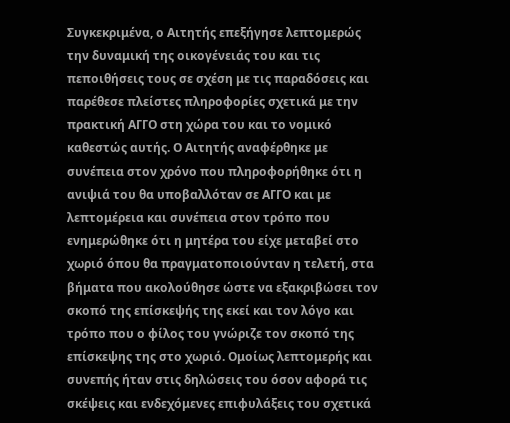Συγκεκριμένα, ο Αιτητής επεξήγησε λεπτομερώς την δυναμική της οικογένειάς του και τις πεποιθήσεις τους σε σχέση με τις παραδόσεις και παρέθεσε πλείστες πληροφορίες σχετικά με την πρακτική ΑΓΓΟ στη χώρα του και το νομικό καθεστώς αυτής. Ο Αιτητής αναφέρθηκε με συνέπεια στον χρόνο που πληροφορήθηκε ότι η ανιψιά του θα υποβαλλόταν σε ΑΓΓΟ και με λεπτομέρεια και συνέπεια στον τρόπο που ενημερώθηκε ότι η μητέρα του είχε μεταβεί στο χωριό όπου θα πραγματοποιούνταν η τελετή, στα βήματα που ακολούθησε ώστε να εξακριβώσει τον σκοπό της επίσκεψής της εκεί και τον λόγο και τρόπο που ο φίλος του γνώριζε τον σκοπό της επίσκεψης της στο χωριό. Ομοίως λεπτομερής και συνεπής ήταν στις δηλώσεις του όσον αφορά τις σκέψεις και ενδεχόμενες επιφυλάξεις του σχετικά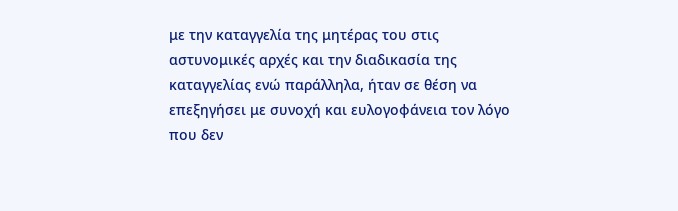με την καταγγελία της μητέρας του στις αστυνομικές αρχές και την διαδικασία της καταγγελίας ενώ παράλληλα, ήταν σε θέση να επεξηγήσει με συνοχή και ευλογοφάνεια τον λόγο που δεν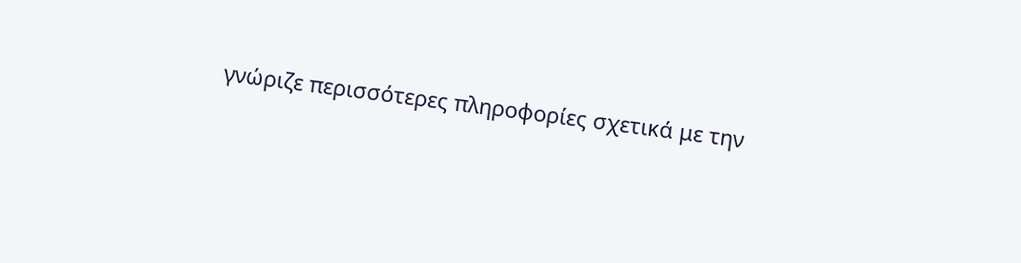γνώριζε περισσότερες πληροφορίες σχετικά με την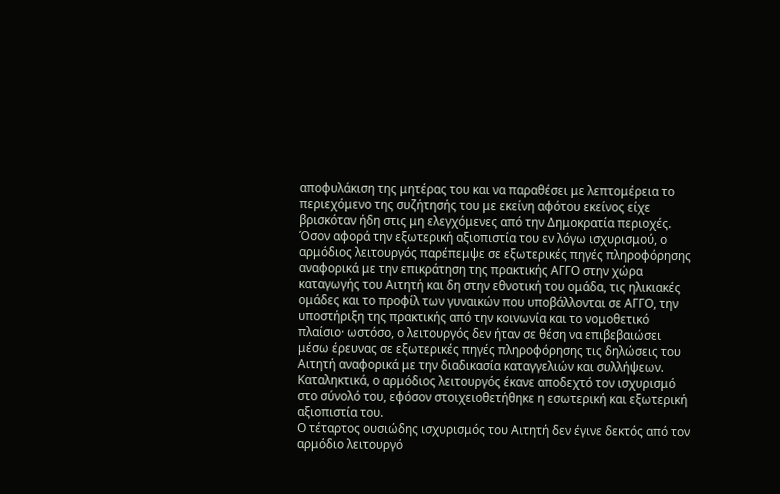αποφυλάκιση της μητέρας του και να παραθέσει με λεπτομέρεια το περιεχόμενο της συζήτησής του με εκείνη αφότου εκείνος είχε βρισκόταν ήδη στις μη ελεγχόμενες από την Δημοκρατία περιοχές.
Όσον αφορά την εξωτερική αξιοπιστία του εν λόγω ισχυρισμού, ο αρμόδιος λειτουργός παρέπεμψε σε εξωτερικές πηγές πληροφόρησης αναφορικά με την επικράτηση της πρακτικής ΑΓΓΟ στην χώρα καταγωγής του Αιτητή και δη στην εθνοτική του ομάδα, τις ηλικιακές ομάδες και το προφίλ των γυναικών που υποβάλλονται σε ΑΓΓΟ, την υποστήριξη της πρακτικής από την κοινωνία και το νομοθετικό πλαίσιο· ωστόσο, ο λειτουργός δεν ήταν σε θέση να επιβεβαιώσει μέσω έρευνας σε εξωτερικές πηγές πληροφόρησης τις δηλώσεις του Αιτητή αναφορικά με την διαδικασία καταγγελιών και συλλήψεων. Καταληκτικά, ο αρμόδιος λειτουργός έκανε αποδεχτό τον ισχυρισμό στο σύνολό του, εφόσον στοιχειοθετήθηκε η εσωτερική και εξωτερική αξιοπιστία του.
Ο τέταρτος ουσιώδης ισχυρισμός του Αιτητή δεν έγινε δεκτός από τον αρμόδιο λειτουργό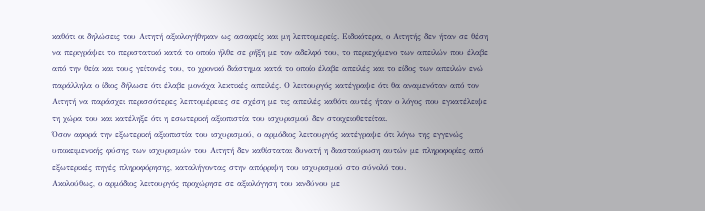καθότι οι δηλώσεις του Αιτητή αξιολογήθηκαν ως ασαφείς και μη λεπτομερείς. Ειδικότερα, ο Αιτητής δεν ήταν σε θέση να περιγράψει το περιστατικό κατά το οποίο ήλθε σε ρήξη με τον αδελφό του, το περιεχόμενο των απειλών που έλαβε από την θεία και τους γείτονές του, το χρονικό διάστημα κατά το οποίο έλαβε απειλές και το είδος των απειλών ενώ παράλληλα ο ίδιος δήλωσε ότι έλαβε μονάχα λεκτικές απειλές. Ο λειτουργός κατέγραψε ότι θα αναμενόταν από τον Αιτητή να παράσχει περισσότερες λεπτομέρειες σε σχέση με τις απειλές καθότι αυτές ήταν ο λόγος που εγκατέλειψε τη χώρα του και κατέληξε ότι η εσωτερική αξιοπιστία του ισχυρισμού δεν στοιχειοθετείται.
Όσον αφορά την εξωτερική αξιοπιστία του ισχυρισμού, ο αρμόδιος λειτουργός κατέγραψε ότι λόγω της εγγενώς υποκειμενικής φύσης των ισχυρισμών του Αιτητή δεν καθίσταται δυνατή η διασταύρωση αυτών με πληροφορίες από εξωτερικές πηγές πληροφόρησης, καταλήγοντας στην απόρριψη του ισχυρισμού στο σύνολό του.
Ακολούθως, ο αρμόδιος λειτουργός προχώρησε σε αξιολόγηση του κινδύνου με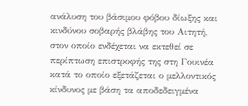ανάλυση του βάσιμου φόβου δίωξης και κινδύνου σοβαρής βλάβης του Αιτητή, στον οποίο ενδέχεται να εκτεθεί σε περίπτωση επιστροφής της στη Γουινέα κατά το οποίο εξετάζεται ο μελλοντικός κίνδυνος με βάση τα αποδεδειγμένα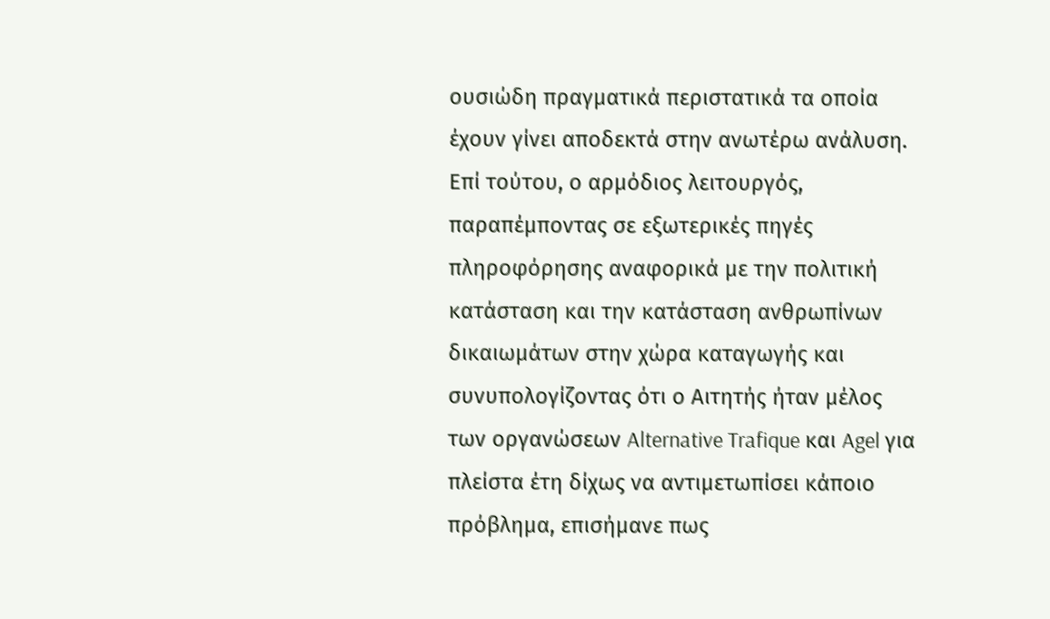ουσιώδη πραγματικά περιστατικά τα οποία έχουν γίνει αποδεκτά στην ανωτέρω ανάλυση. Επί τούτου, ο αρμόδιος λειτουργός, παραπέμποντας σε εξωτερικές πηγές πληροφόρησης αναφορικά με την πολιτική κατάσταση και την κατάσταση ανθρωπίνων δικαιωμάτων στην χώρα καταγωγής και συνυπολογίζοντας ότι ο Αιτητής ήταν μέλος των οργανώσεων Alternative Trafique και Agel για πλείστα έτη δίχως να αντιμετωπίσει κάποιο πρόβλημα, επισήμανε πως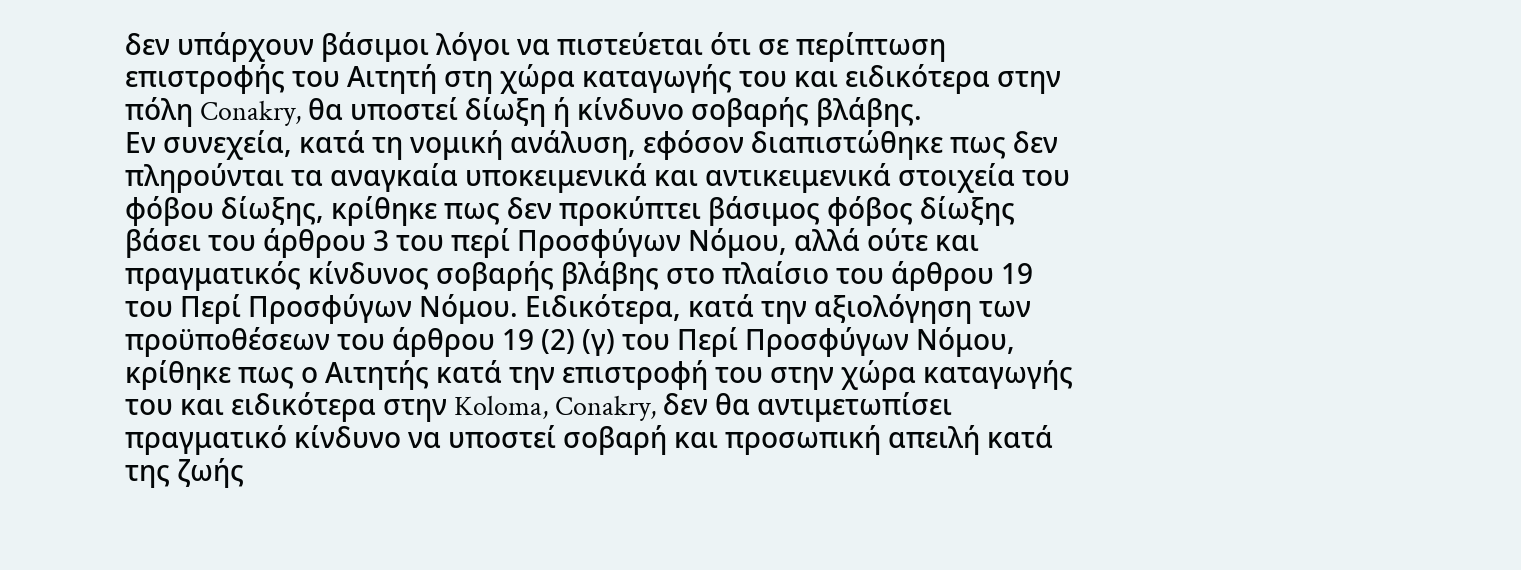δεν υπάρχουν βάσιμοι λόγοι να πιστεύεται ότι σε περίπτωση επιστροφής του Αιτητή στη χώρα καταγωγής του και ειδικότερα στην πόλη Conakry, θα υποστεί δίωξη ή κίνδυνο σοβαρής βλάβης.
Εν συνεχεία, κατά τη νομική ανάλυση, εφόσον διαπιστώθηκε πως δεν πληρούνται τα αναγκαία υποκειμενικά και αντικειμενικά στοιχεία του φόβου δίωξης, κρίθηκε πως δεν προκύπτει βάσιμος φόβος δίωξης βάσει του άρθρου 3 του περί Προσφύγων Νόμου, αλλά ούτε και πραγματικός κίνδυνος σοβαρής βλάβης στο πλαίσιο του άρθρου 19 του Περί Προσφύγων Νόμου. Ειδικότερα, κατά την αξιολόγηση των προϋποθέσεων του άρθρου 19 (2) (γ) του Περί Προσφύγων Νόμου, κρίθηκε πως ο Αιτητής κατά την επιστροφή του στην χώρα καταγωγής του και ειδικότερα στην Koloma, Conakry, δεν θα αντιμετωπίσει πραγματικό κίνδυνο να υποστεί σοβαρή και προσωπική απειλή κατά της ζωής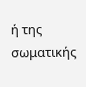ή της σωματικής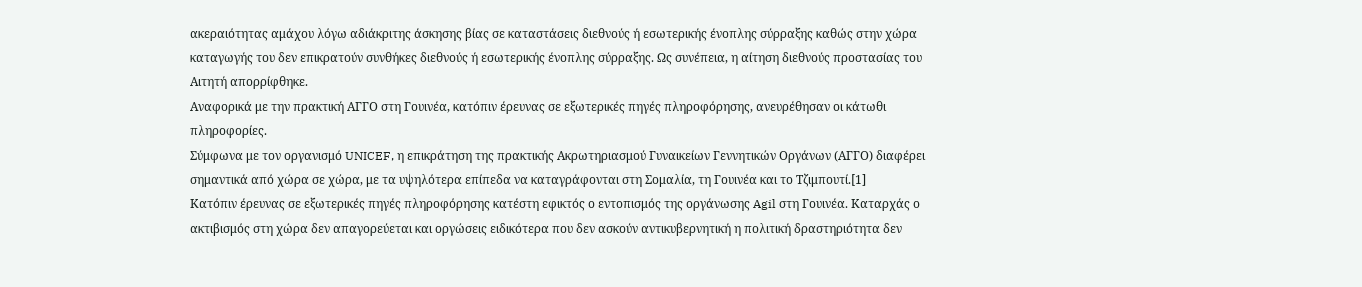ακεραιότητας αμάχου λόγω αδιάκριτης άσκησης βίας σε καταστάσεις διεθνούς ή εσωτερικής ένοπλης σύρραξης καθώς στην χώρα καταγωγής του δεν επικρατούν συνθήκες διεθνούς ή εσωτερικής ένοπλης σύρραξης. Ως συνέπεια, η αίτηση διεθνούς προστασίας του Αιτητή απορρίφθηκε.
Αναφορικά με την πρακτική ΑΓΓΟ στη Γουινέα, κατόπιν έρευνας σε εξωτερικές πηγές πληροφόρησης, ανευρέθησαν οι κάτωθι πληροφορίες.
Σύμφωνα με τον οργανισμό UNICEF, η επικράτηση της πρακτικής Ακρωτηριασμού Γυναικείων Γεννητικών Οργάνων (ΑΓΓΟ) διαφέρει σημαντικά από χώρα σε χώρα, με τα υψηλότερα επίπεδα να καταγράφονται στη Σομαλία, τη Γουινέα και το Τζιμπουτί.[1]
Κατόπιν έρευνας σε εξωτερικές πηγές πληροφόρησης κατέστη εφικτός ο εντοπισμός της οργάνωσης Agil στη Γουινέα. Καταρχάς ο ακτιβισμός στη χώρα δεν απαγορεύεται και οργώσεις ειδικότερα που δεν ασκούν αντικυβερνητική η πολιτική δραστηριότητα δεν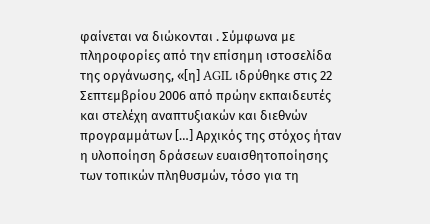φαίνεται να διώκονται . Σύμφωνα με πληροφορίες από την επίσημη ιστοσελίδα της οργάνωσης, «[η] AGIL ιδρύθηκε στις 22 Σεπτεμβρίου 2006 από πρώην εκπαιδευτές και στελέχη αναπτυξιακών και διεθνών προγραμμάτων […] Αρχικός της στόχος ήταν η υλοποίηση δράσεων ευαισθητοποίησης των τοπικών πληθυσμών, τόσο για τη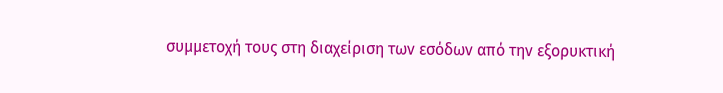συμμετοχή τους στη διαχείριση των εσόδων από την εξορυκτική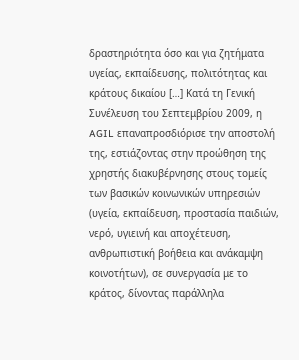δραστηριότητα όσο και για ζητήματα υγείας, εκπαίδευσης, πολιτότητας και κράτους δικαίου […] Κατά τη Γενική Συνέλευση του Σεπτεμβρίου 2009, η AGIL επαναπροσδιόρισε την αποστολή της, εστιάζοντας στην προώθηση της χρηστής διακυβέρνησης στους τομείς των βασικών κοινωνικών υπηρεσιών (υγεία, εκπαίδευση, προστασία παιδιών, νερό, υγιεινή και αποχέτευση, ανθρωπιστική βοήθεια και ανάκαμψη κοινοτήτων), σε συνεργασία με το κράτος, δίνοντας παράλληλα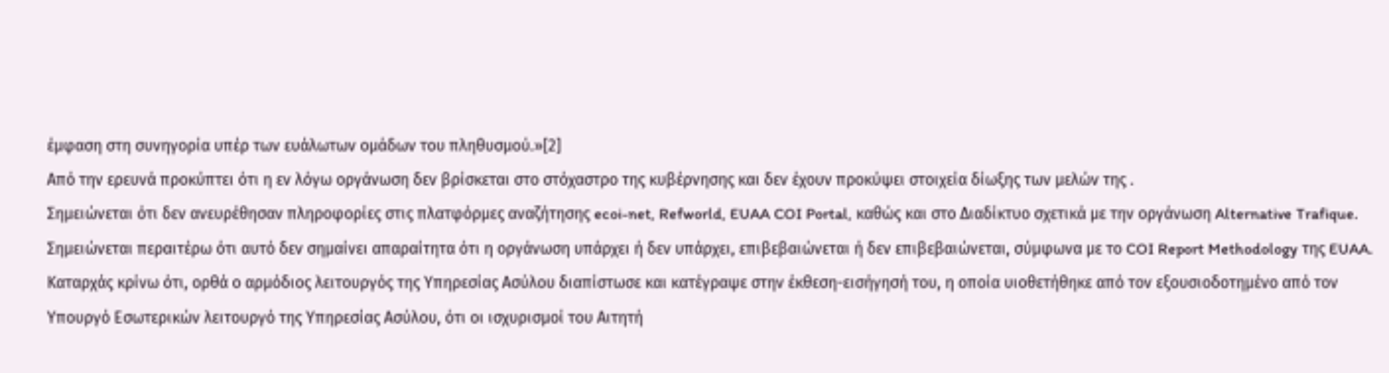έμφαση στη συνηγορία υπέρ των ευάλωτων ομάδων του πληθυσμού.»[2]
Από την ερευνά προκύπτει ότι η εν λόγω οργάνωση δεν βρίσκεται στο στόχαστρο της κυβέρνησης και δεν έχουν προκύψει στοιχεία δίωξης των μελών της .
Σημειώνεται ότι δεν ανευρέθησαν πληροφορίες στις πλατφόρμες αναζήτησης ecoi-net, Refworld, EUAA COI Portal, καθώς και στο Διαδίκτυο σχετικά με την οργάνωση Alternative Trafique. Σημειώνεται περαιτέρω ότι αυτό δεν σημαίνει απαραίτητα ότι η οργάνωση υπάρχει ή δεν υπάρχει, επιβεβαιώνεται ή δεν επιβεβαιώνεται, σύμφωνα με το COI Report Methodology της EUAA.
Καταρχάς κρίνω ότι, ορθά ο αρμόδιος λειτουργός της Υπηρεσίας Ασύλου διαπίστωσε και κατέγραψε στην έκθεση-εισήγησή του, η οποία υιοθετήθηκε από τον εξουσιοδοτημένο από τον Υπουργό Εσωτερικών λειτουργό της Υπηρεσίας Ασύλου, ότι οι ισχυρισμοί τoυ Αιτητή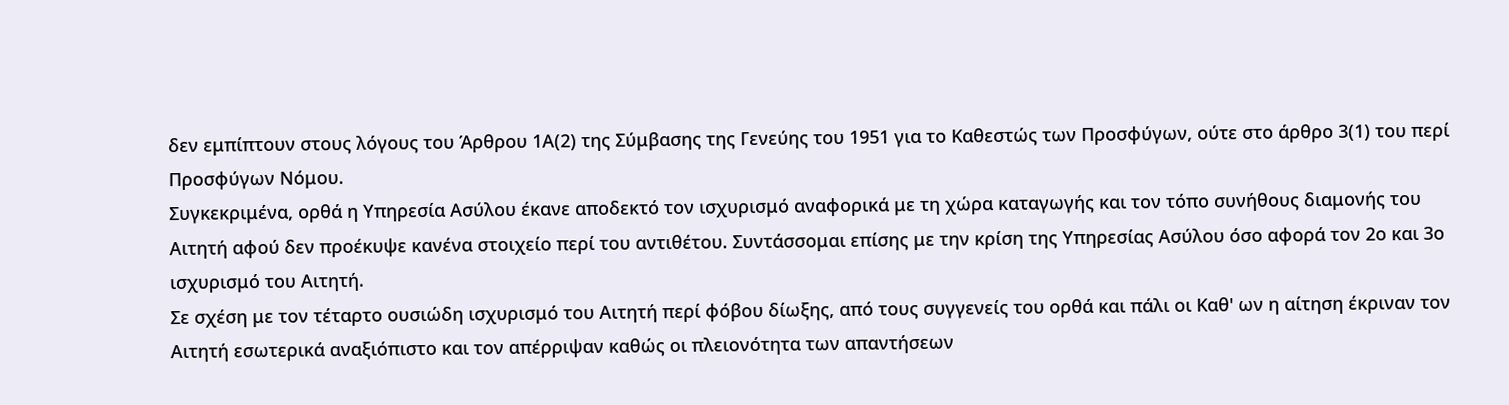δεν εμπίπτουν στους λόγους του Άρθρου 1Α(2) της Σύμβασης της Γενεύης του 1951 για το Καθεστώς των Προσφύγων, ούτε στο άρθρο 3(1) του περί Προσφύγων Νόμου.
Συγκεκριμένα, ορθά η Υπηρεσία Ασύλου έκανε αποδεκτό τον ισχυρισμό αναφορικά με τη χώρα καταγωγής και τον τόπο συνήθους διαμονής του Αιτητή αφού δεν προέκυψε κανένα στοιχείο περί του αντιθέτου. Συντάσσομαι επίσης με την κρίση της Υπηρεσίας Ασύλου όσο αφορά τον 2ο και 3ο ισχυρισμό του Αιτητή.
Σε σχέση με τον τέταρτο ουσιώδη ισχυρισμό του Αιτητή περί φόβου δίωξης, από τους συγγενείς του ορθά και πάλι οι Καθ' ων η αίτηση έκριναν τον Αιτητή εσωτερικά αναξιόπιστο και τον απέρριψαν καθώς οι πλειονότητα των απαντήσεων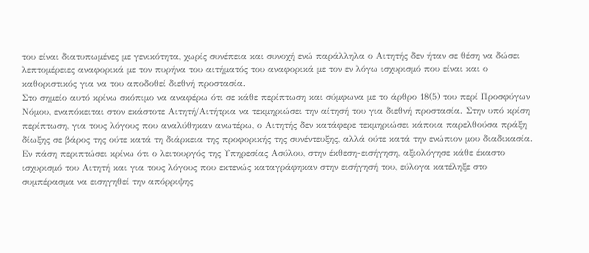του είναι διατυπωμένες με γενικότητα, χωρίς συνέπεια και συνοχή ενώ παράλληλα ο Αιτητής δεν ήταν σε θέση να δώσει λεπτομέρειες αναφορικά με τον πυρήνα του αιτήματός του αναφορικά με τον εν λόγω ισχυρισμό που είναι και ο καθοριστικός για να του αποδοθεί διεθνή προστασία.
Στο σημείο αυτό κρίνω σκόπιμο να αναφέρω ότι σε κάθε περίπτωση και σύμφωνα με το άρθρο 18(5) του περί Προσφύγων Νόμου, εναπόκειται στον εκάστοτε Αιτητή/Αιτήτρια να τεκμηριώσει την αίτησή του για διεθνή προστασία. Στην υπό κρίση περίπτωση, για τους λόγους που αναλύθηκαν ανωτέρω, ο Αιτητής δεν κατάφερε τεκμηριώσει κάποια παρελθούσα πράξη δίωξης σε βάρος της ούτε κατά τη διάρκεια της προφορικής της συνέντευξης, αλλά ούτε κατά την ενώπιον μου διαδικασία.
Εν πάση περιπτώσει κρίνω ότι ο λειτουργός της Υπηρεσίας Ασύλου, στην έκθεση-εισήγηση, αξιολόγησε κάθε έκαστο ισχυρισμό του Αιτητή και για τους λόγους που εκτενώς καταγράφηκαν στην εισήγησή του, εύλογα κατέληξε στο συμπέρασμα να εισηγηθεί την απόρριψης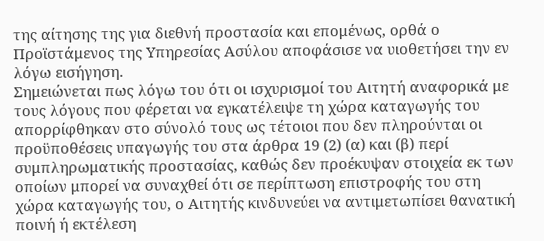της αίτησης της για διεθνή προστασία και επομένως, ορθά ο Προϊστάμενος της Υπηρεσίας Ασύλου αποφάσισε να υιοθετήσει την εν λόγω εισήγηση.
Σημειώνεται πως λόγω του ότι οι ισχυρισμοί του Αιτητή αναφορικά με τους λόγους που φέρεται να εγκατέλειψε τη χώρα καταγωγής του απορρίφθηκαν στο σύνολό τους ως τέτοιοι που δεν πληρούνται οι προϋποθέσεις υπαγωγής του στα άρθρα 19 (2) (α) και (β) περί συμπληρωματικής προστασίας, καθώς δεν προέκυψαν στοιχεία εκ των οποίων μπορεί να συναχθεί ότι σε περίπτωση επιστροφής του στη χώρα καταγωγής του, ο Αιτητής κινδυνεύει να αντιμετωπίσει θανατική ποινή ή εκτέλεση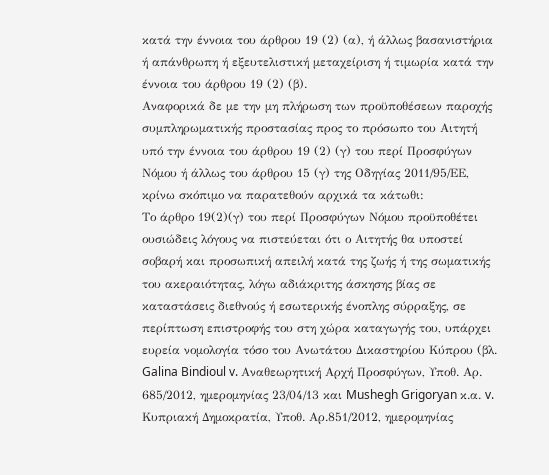κατά την έννοια του άρθρου 19 (2) (α), ή άλλως βασανιστήρια ή απάνθρωπη ή εξευτελιστική μεταχείριση ή τιμωρία κατά την έννοια του άρθρου 19 (2) (β).
Αναφορικά δε με την μη πλήρωση των προϋποθέσεων παροχής συμπληρωματικής προστασίας προς το πρόσωπο του Αιτητή υπό την έννοια του άρθρου 19 (2) (γ) του περί Προσφύγων Νόμου ή άλλως του άρθρου 15 (γ) της Οδηγίας 2011/95/ΕΕ, κρίνω σκόπιμο να παρατεθούν αρχικά τα κάτωθι:
Το άρθρο 19(2)(γ) του περί Προσφύγων Νόμου προϋποθέτει ουσιώδεις λόγους να πιστεύεται ότι ο Αιτητής θα υποστεί σοβαρή και προσωπική απειλή κατά της ζωής ή της σωματικής του ακεραιότητας, λόγω αδιάκριτης άσκησης βίας σε καταστάσεις διεθνούς ή εσωτερικής ένοπλης σύρραξης, σε περίπτωση επιστροφής του στη χώρα καταγωγής του, υπάρχει ευρεία νομολογία τόσο του Ανωτάτου Δικαστηρίου Κύπρου (βλ. Galina Bindioul v. Αναθεωρητική Αρχή Προσφύγων, Υποθ. Αρ. 685/2012, ημερομηνίας 23/04/13 και Mushegh Grigoryan κ.α. v. Κυπριακή Δημοκρατία, Υποθ. Αρ.851/2012, ημερομηνίας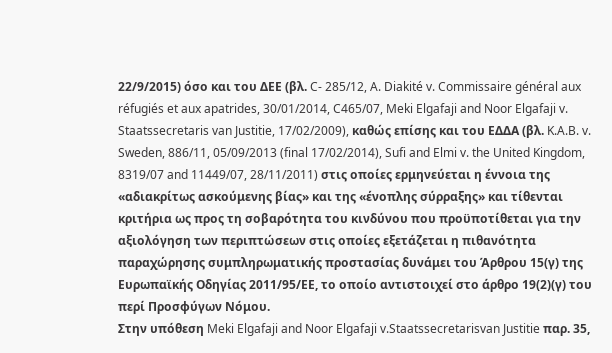22/9/2015) όσο και του ΔΕΕ (βλ. C- 285/12, A. Diakité v. Commissaire général aux réfugiés et aux apatrides, 30/01/2014, C465/07, Meki Elgafaji and Noor Elgafaji v. Staatssecretaris van Justitie, 17/02/2009), καθώς επίσης και του ΕΔΔΑ (βλ. K.A.B. v. Sweden, 886/11, 05/09/2013 (final 17/02/2014), Sufi and Elmi v. the United Kingdom, 8319/07 and 11449/07, 28/11/2011) στις οποίες ερμηνεύεται η έννοια της «αδιακρίτως ασκούμενης βίας» και της «ένοπλης σύρραξης» και τίθενται κριτήρια ως προς τη σοβαρότητα του κινδύνου που προϋποτίθεται για την αξιολόγηση των περιπτώσεων στις οποίες εξετάζεται η πιθανότητα παραχώρησης συμπληρωματικής προστασίας δυνάμει του Άρθρου 15(γ) της Ευρωπαϊκής Οδηγίας 2011/95/ΕΕ, το οποίο αντιστοιχεί στο άρθρο 19(2)(γ) του περί Προσφύγων Νόμου.
Στην υπόθεση Meki Elgafaji and Noor Elgafaji v.Staatssecretarisvan Justitie παρ. 35,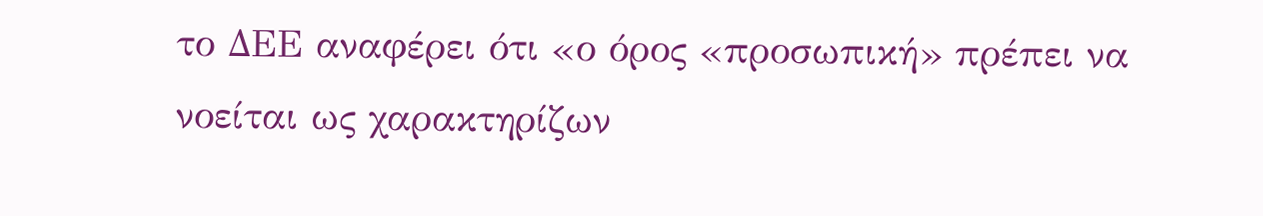το ΔΕΕ αναφέρει ότι «ο όρος «προσωπική» πρέπει να νοείται ως χαρακτηρίζων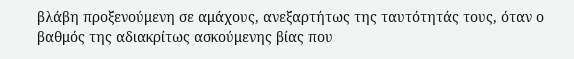βλάβη προξενούμενη σε αμάχους, ανεξαρτήτως της ταυτότητάς τους, όταν ο βαθμός της αδιακρίτως ασκούμενης βίας που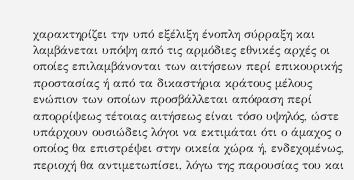χαρακτηρίζει την υπό εξέλιξη ένοπλη σύρραξη και λαμβάνεται υπόψη από τις αρμόδιες εθνικές αρχές οι οποίες επιλαμβάνονται των αιτήσεων περί επικουρικής προστασίας ή από τα δικαστήρια κράτους μέλους ενώπιον των οποίων προσβάλλεται απόφαση περί απορρίψεως τέτοιας αιτήσεως είναι τόσο υψηλός, ώστε υπάρχουν ουσιώδεις λόγοι να εκτιμάται ότι ο άμαχος ο οποίος θα επιστρέψει στην οικεία χώρα ή, ενδεχομένως, περιοχή θα αντιμετωπίσει, λόγω της παρουσίας του και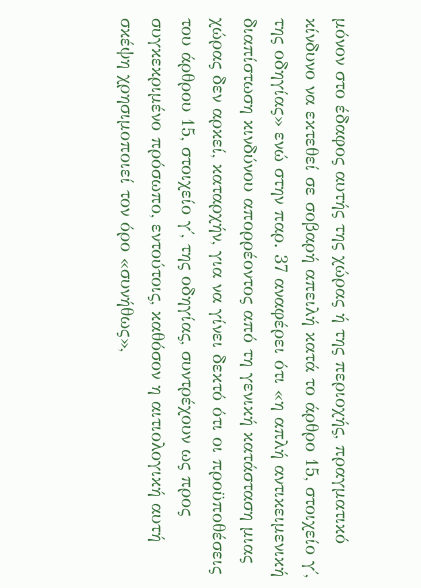μόνον στο έδαφος αυτής της χώρας ή της περιοχής, πραγματικό κίνδυνο να εκτεθεί σε σοβαρή απειλή κατά το άρθρο 15, στοιχείο γ΄, της οδηγίας» ενώ στην παρ. 37 αναφέρει ότι «η απλή αντικειμενική διαπίστωση κινδύνου απορρέοντος από τη γενική κατάσταση μιας χώρας δεν αρκεί, καταρχήν, για να γίνει δεκτό ότι οι προϋποθέσεις του άρθρου 15, στοιχείο γ΄, της οδηγίας, συντρέχουν ως προς συγκεκριμένο πρόσωπο, εντούτοις, καθόσον η αιτιολογική αυτή σκέψη χρησιμοποιεί τον όρο «συνήθως»,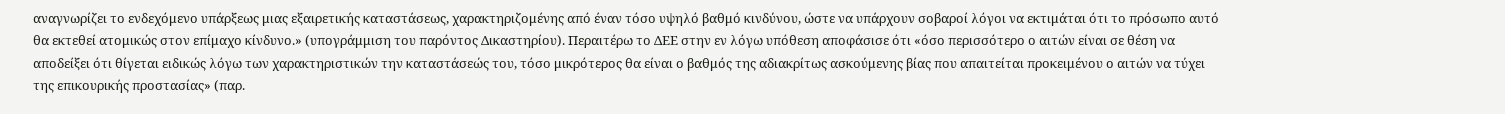αναγνωρίζει το ενδεχόμενο υπάρξεως μιας εξαιρετικής καταστάσεως, χαρακτηριζομένης από έναν τόσο υψηλό βαθμό κινδύνου, ώστε να υπάρχουν σοβαροί λόγοι να εκτιμάται ότι το πρόσωπο αυτό θα εκτεθεί ατομικώς στον επίμαχο κίνδυνο.» (υπογράμμιση του παρόντος Δικαστηρίου). Περαιτέρω το ΔΕΕ στην εν λόγω υπόθεση αποφάσισε ότι «όσο περισσότερο ο αιτών είναι σε θέση να αποδείξει ότι θίγεται ειδικώς λόγω των χαρακτηριστικών την καταστάσεώς του, τόσο μικρότερος θα είναι ο βαθμός της αδιακρίτως ασκούμενης βίας που απαιτείται προκειμένου ο αιτών να τύχει της επικουρικής προστασίας» (παρ.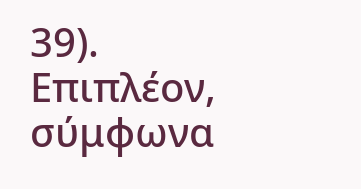39).
Επιπλέον, σύμφωνα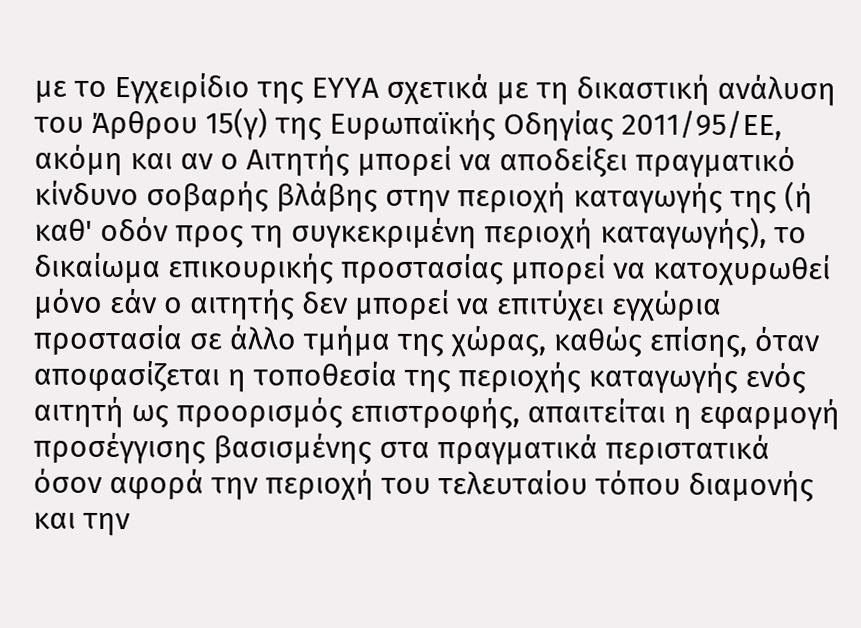με το Εγχειρίδιο της ΕΥΥΑ σχετικά με τη δικαστική ανάλυση του Άρθρου 15(γ) της Ευρωπαϊκής Οδηγίας 2011/95/ΕΕ, ακόμη και αν ο Αιτητής μπορεί να αποδείξει πραγματικό κίνδυνο σοβαρής βλάβης στην περιοχή καταγωγής της (ή καθ' οδόν προς τη συγκεκριμένη περιοχή καταγωγής), το δικαίωμα επικουρικής προστασίας μπορεί να κατοχυρωθεί μόνο εάν ο αιτητής δεν μπορεί να επιτύχει εγχώρια προστασία σε άλλο τμήμα της χώρας, καθώς επίσης, όταν αποφασίζεται η τοποθεσία της περιοχής καταγωγής ενός αιτητή ως προορισμός επιστροφής, απαιτείται η εφαρμογή προσέγγισης βασισμένης στα πραγματικά περιστατικά όσον αφορά την περιοχή του τελευταίου τόπου διαμονής και την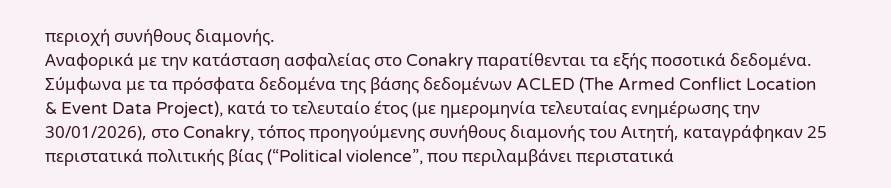περιοχή συνήθους διαμονής.
Αναφορικά με την κατάσταση ασφαλείας στο Conakry παρατίθενται τα εξής ποσοτικά δεδομένα. Σύμφωνα με τα πρόσφατα δεδομένα της βάσης δεδομένων ACLED (The Armed Conflict Location & Event Data Project), κατά το τελευταίο έτος (με ημερομηνία τελευταίας ενημέρωσης την 30/01/2026), στo Conakry, τόπος προηγούμενης συνήθους διαμονής του Αιτητή, καταγράφηκαν 25 περιστατικά πολιτικής βίας (“Political violence”, που περιλαμβάνει περιστατικά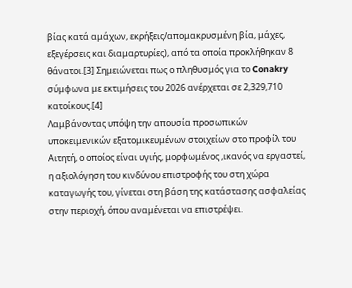βίας κατά αμάχων, εκρήξεις/απομακρυσμένη βία, μάχες, εξεγέρσεις και διαμαρτυρίες), από τα οποία προκλήθηκαν 8 θάνατοι.[3] Σημειώνεται πως ο πληθυσμός για το Conakry σύμφωνα με εκτιμήσεις του 2026 ανέρχεται σε 2,329,710 κατοίκους.[4]
Λαμβάνοντας υπόψη την απουσία προσωπικών υποκειμενικών εξατομικευμένων στοιχείων στο προφίλ του Αιτητή, ο οποίος είναι υγιής, μορφωμένος ,ικανός να εργαστεί, η αξιολόγηση του κινδύνου επιστροφής του στη χώρα καταγωγής του, γίνεται στη βάση της κατάστασης ασφαλείας στην περιοχή, όπου αναμένεται να επιστρέψει.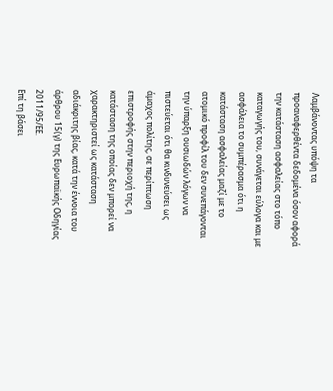Λαμβάνοντας υπόψη τα προαναφερθέντα δεδομένα όσον αφορά την κατάσταση ασφαλείας στο τόπο καταγωγής του, συνάγεται εύλογα και με ασφάλεια το συμπέρασμα ότι η κατάσταση ασφαλείας μαζί με το ατομικό προφίλ του δεν συνεπάγονται την ύπαρξη ουσιωδών λόγων να πιστεύεται ότι θα κινδυνεύσει ως άμαχος πολίτης, σε περίπτωση επιστροφής στην περιοχή της, η κατάσταση της οποίας δεν μπορεί να χαρακτηριστεί ως κατάσταση αδιάκριτης βίας, κατά την έννοια του άρθρου 15(γ) της Ευρωπαϊκής Οδηγίας 2011/95/ΕΕ.
Επί τη βάσει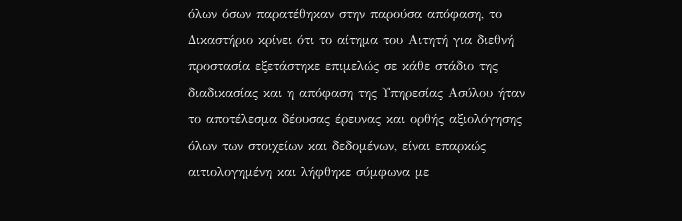όλων όσων παρατέθηκαν στην παρούσα απόφαση, το Δικαστήριο κρίνει ότι το αίτημα του Αιτητή για διεθνή προστασία εξετάστηκε επιμελώς σε κάθε στάδιο της διαδικασίας και η απόφαση της Υπηρεσίας Ασύλου ήταν το αποτέλεσμα δέουσας έρευνας και ορθής αξιολόγησης όλων των στοιχείων και δεδομένων, είναι επαρκώς αιτιολογημένη και λήφθηκε σύμφωνα με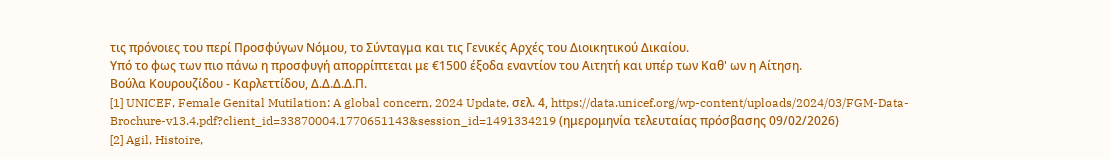τις πρόνοιες του περί Προσφύγων Νόμου, το Σύνταγμα και τις Γενικές Αρχές του Διοικητικού Δικαίου.
Υπό το φως των πιο πάνω η προσφυγή απορρίπτεται με €1500 έξοδα εναντίον του Αιτητή και υπέρ των Καθ' ων η Αίτηση.
Βούλα Κουρουζίδου - Καρλεττίδου, Δ.Δ.Δ.Δ.Π.
[1] UNICEF, Female Genital Mutilation: A global concern, 2024 Update, σελ. 4, https://data.unicef.org/wp-content/uploads/2024/03/FGM-Data-Brochure-v13.4.pdf?client_id=33870004.1770651143&session_id=1491334219 (ημερομηνία τελευταίας πρόσβασης 09/02/2026)
[2] Agil, Histoire,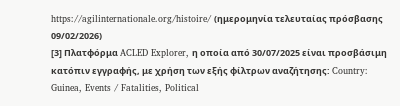https://agilinternationale.org/histoire/ (ημερομηνία τελευταίας πρόσβασης 09/02/2026)
[3] Πλατφόρμα ACLED Explorer, η οποία από 30/07/2025 είναι προσβάσιμη κατόπιν εγγραφής, με χρήση των εξής φίλτρων αναζήτησης: Country: Guinea, Events / Fatalities, Political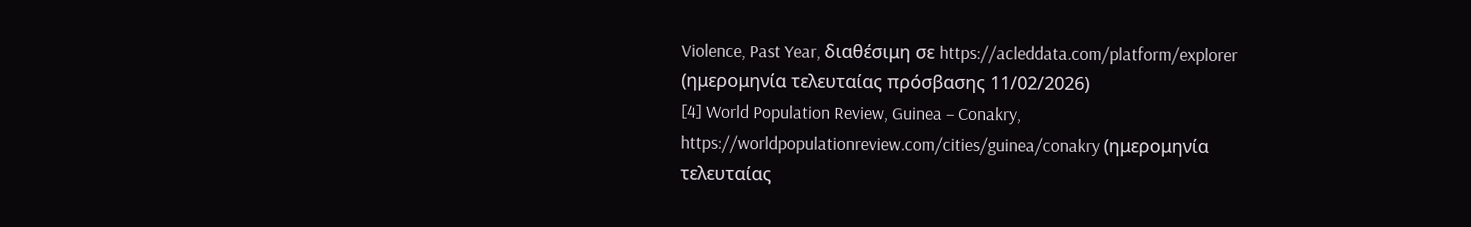Violence, Past Year, διαθέσιμη σε https://acleddata.com/platform/explorer (ημερομηνία τελευταίας πρόσβασης 11/02/2026)
[4] World Population Review, Guinea – Conakry, https://worldpopulationreview.com/cities/guinea/conakry (ημερομηνία τελευταίας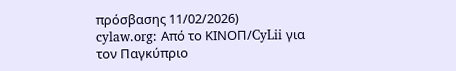πρόσβασης 11/02/2026)
cylaw.org: Από το ΚΙΝOΠ/CyLii για τον Παγκύπριο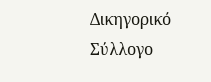Δικηγορικό Σύλλογο